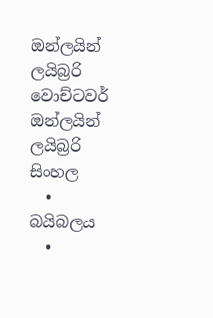ඔන්ලයින් ලයිබ්‍රරි
වොච්ටවර්
ඔන්ලයින් ලයිබ්‍රරි
සිංහල
  • බයිබලය
  •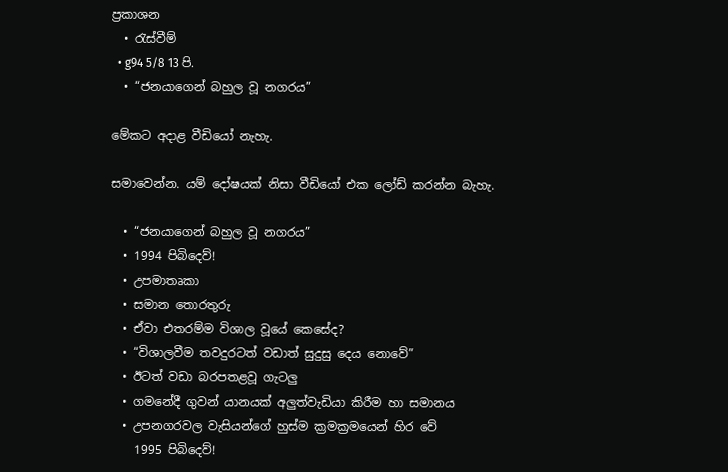ප්‍රකාශන
  • රැස්වීම්
  • g94 5/8 13 පි.
  • “ජනයාගෙන් බහුල වූ නගරය”

මේකට අදාළ වීඩියෝ නැහැ.

සමාවෙන්න. යම් දෝෂයක් නිසා වීඩියෝ එක ලෝඩ් කරන්න බැහැ.

  • “ජනයාගෙන් බහුල වූ නගරය”
  • 1994 පිබිදෙව්!
  • උපමාතෘකා
  • සමාන තොරතුරු
  • ඒවා එතරම්ම විශාල වූයේ කෙසේද?
  • “විශාලවීම තවදුරටත් වඩාත් සුදුසු දෙය නොවේ”
  • ඊටත් වඩා බරපතළවූ ගැටලු
  • ගමනේදී ගුවන් යානයක් අලුත්වැඩියා කිරීම හා සමානය
  • උපනගරවල වැසියන්ගේ හුස්ම ක්‍රමක්‍රමයෙන් හිර වේ
    1995 පිබිදෙව්!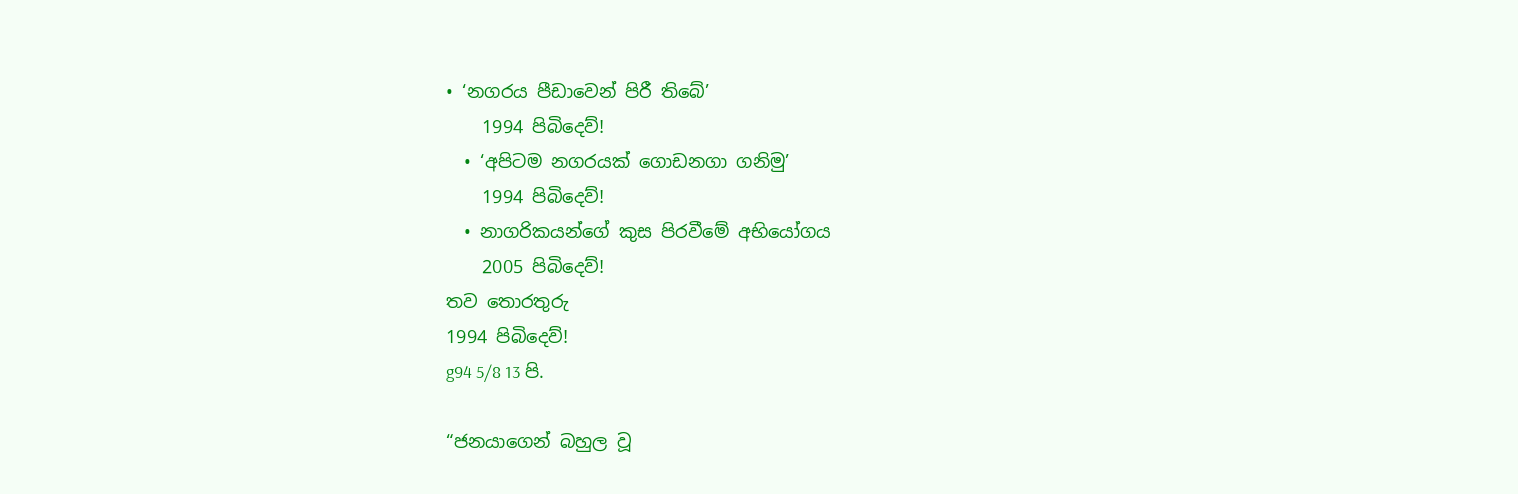• ‘නගරය පීඩාවෙන් පිරී තිබේ’
    1994 පිබිදෙව්!
  • ‘අපිටම නගරයක් ගොඩනගා ගනිමු’
    1994 පිබිදෙව්!
  • නාගරිකයන්ගේ කුස පිරවීමේ අභියෝගය
    2005 පිබිදෙව්!
තව තොරතුරු
1994 පිබිදෙව්!
g94 5/8 13 පි.

“ජනයාගෙන් බහුල වූ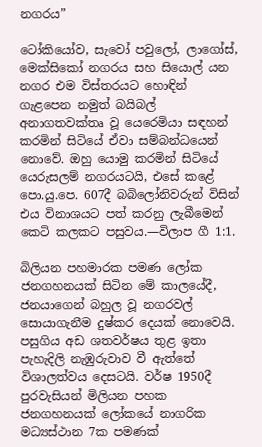නගරය”

ටෝකියෝව, සැවෝ පවුලෝ, ලාගෝස්, මෙක්සිකෝ නගරය සහ සියොල් යන නගර එම විස්තරයට හොඳින් ගැළපෙන නමුත් බයිබල් අනාගතවක්තෘ වූ යෙරෙමියා සඳහන් කරමින් සිටියේ ඒවා සම්බන්ධයෙන් නොවේ. ඔහු යොමු කරමින් සිටියේ යෙරුසලම් නගරයටයි, එසේ කළේ පො.යු.පෙ. 607දී බබිලෝනිවරුන් විසින් එය විනාශයට පත් කරනු ලැබීමෙන් කෙටි කලකට පසුවය.—විලාප ගී 1:1.

බිලියන පහමාරක පමණ ලෝක ජනගහනයක් සිටින මේ කාලයේදී, ජනයාගෙන් බහුල වූ නගරවල් සොයාගැනීම දුෂ්කර දෙයක් නොවෙයි. පසුගිය අඩ ශතවර්ෂය තුළ ඉතා පැහැදිලි නැඹුරුවාව වී ඇත්තේ විශාලත්වය දෙසටයි. වර්ෂ 1950දී පුරවැසියන් මිලියන පහක ජනගහනයක් ලෝකයේ නාගරික මධ්‍යස්ථාන 7ක පමණක්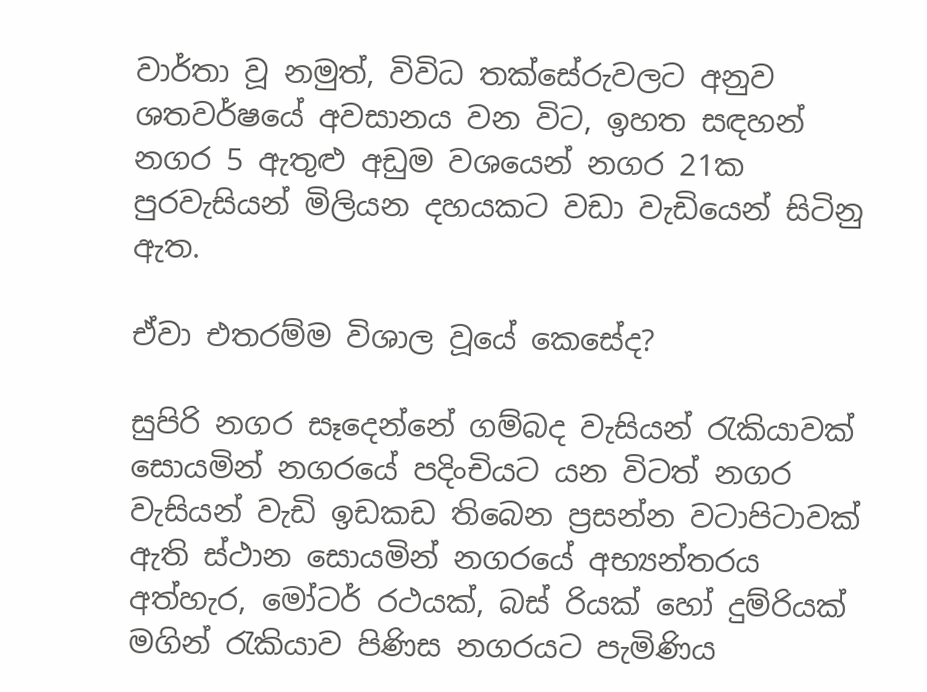වාර්තා වූ නමුත්, විවිධ තක්සේරුවලට අනුව ශතවර්ෂයේ අවසානය වන විට, ඉහත සඳහන් නගර 5 ඇතුළු අඩුම වශයෙන් නගර 21ක පුරවැසියන් මිලියන දහයකට වඩා වැඩියෙන් සිටිනු ඇත.

ඒවා එතරම්ම විශාල වූයේ කෙසේද?

සුපිරි නගර සෑදෙන්නේ ගම්බද වැසියන් රැකියාවක් සොයමින් නගරයේ පදිංචියට යන විටත් නගර වැසියන් වැඩි ඉඩකඩ තිබෙන ප්‍රසන්න වටාපිටාවක් ඇති ස්ථාන සොයමින් නගරයේ අභ්‍යන්තරය අත්හැර, මෝටර් රථයක්, බස් රියක් හෝ දුම්රියක් මගින් රැකියාව පිණිස නගරයට පැමිණිය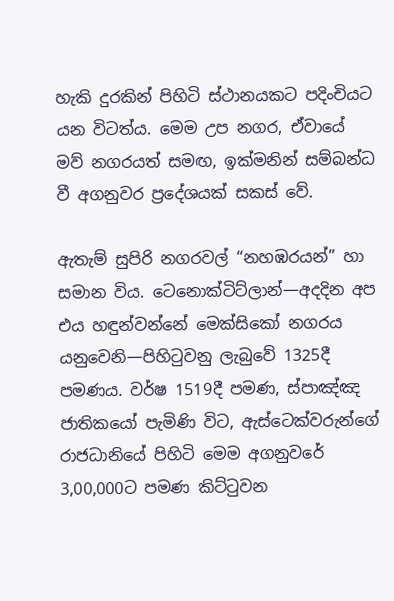හැකි දුරකින් පිහිටි ස්ථානයකට පදිංචියට යන විටත්ය. මෙම උප නගර, ඒවායේ මව් නගරයත් සමඟ, ඉක්මනින් සම්බන්ධ වී අගනුවර ප්‍රදේශයක් සකස් වේ.

ඇතැම් සුපිරි නගරවල් “නහඹරයන්” හා සමාන විය. ටෙනොක්ටිට්ලාන්—අදදින අප එය හඳුන්වන්නේ මෙක්සිකෝ නගරය යනුවෙනි—පිහිටුවනු ලැබුවේ 1325දී පමණය. වර්ෂ 1519දී පමණ, ස්පාඤ්ඤ ජාතිකයෝ පැමිණි විට, ඇස්ටෙක්වරුන්ගේ රාජධානියේ පිහිටි මෙම අගනුවරේ 3,00,000ට පමණ කිට්ටුවන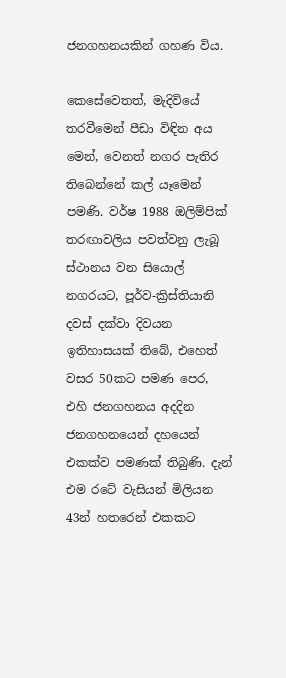ජනගහනයකින් ගහණ විය.

කෙසේවෙතත්, මැදිවියේ තරවීමෙන් පීඩා විඳින අය මෙන්, වෙනත් නගර පැතිර තිබෙන්නේ කල් යෑමෙන් පමණි. වර්ෂ 1988 ඔලිම්පික් තරඟාවලිය පවත්වනු ලැබූ ස්ථානය වන සියොල් නගරයට, පූර්ව-ක්‍රිස්තියානි දවස් දක්වා දිවයන ඉතිහාසයක් තිබේ, එහෙත් වසර 50කට පමණ පෙර, එහි ජනගහනය අදදින ජනගහනයෙන් දහයෙන් එකක්ව පමණක් තිබුණි. දැන් එම රටේ වැසියන් මිලියන 43න් හතරෙන් එකකට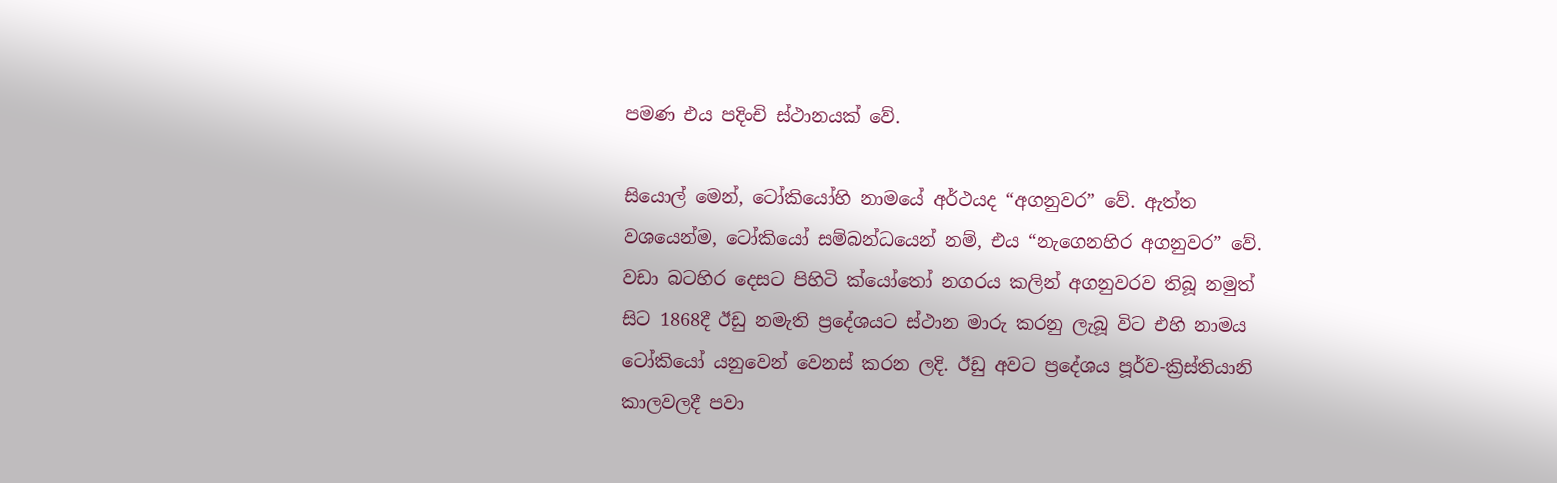පමණ එය පදිංචි ස්ථානයක් වේ.

සියොල් මෙන්, ටෝකියෝහි නාමයේ අර්ථයද “අගනුවර” වේ. ඇත්ත වශයෙන්ම, ටෝකියෝ සම්බන්ධයෙන් නම්, එය “නැගෙනහිර අගනුවර” වේ. වඩා බටහිර දෙසට පිහිටි ක්යෝතෝ නගරය කලින් අගනුවරව තිබූ නමුත් සිට 1868දී ඊඩු නමැති ප්‍රදේශයට ස්ථාන මාරු කරනු ලැබූ විට එහි නාමය ටෝකියෝ යනුවෙන් වෙනස් කරන ලදි. ඊඩු අවට ප්‍රදේශය පූර්ව-ක්‍රිස්තියානි කාලවලදී පවා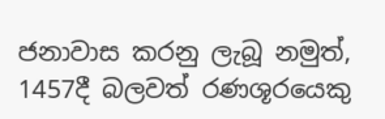ජනාවාස කරනු ලැබූ නමුත්, 1457දී බලවත් රණශූරයෙකු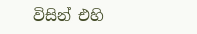විසින් එහි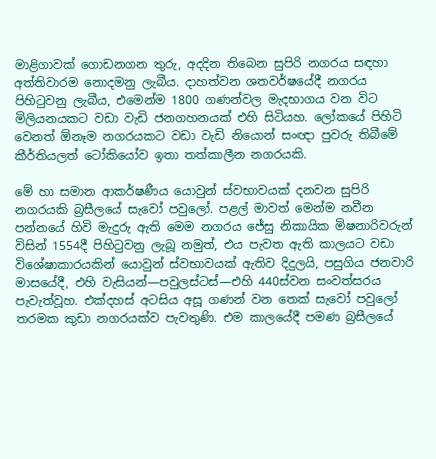මාළිගාවක් ගොඩනගන තුරු, අදදින තිබෙන සුපිරි නගරය සඳහා අත්තිවාරම නොදමනු ලැබීය. දාහත්වන ශතවර්ෂයේදී නගරය පිහිටුවනු ලැබීය, එමෙන්ම 1800 ගණන්වල මැදභාගය වන විට මිලියනයකට වඩා වැඩි ජනගහනයක් එහි සිටියහ. ලෝකයේ පිහිටි වෙනත් ඕනෑම නගරයකට වඩා වැඩි නියොන් සංඥා පුවරු තිබීමේ කීර්තියලත් ටෝකියෝව ඉතා තත්කාලීන නගරයකි.

මේ හා සමාන ආකර්ෂණීය යොවුන් ස්වභාවයක් දනවන සුපිරි නගරයකි බ්‍රසීලයේ සැවෝ පවුලෝ. පළල් මාවත් මෙන්ම නවීන පන්නයේ හිවි මැදුරු ඇති මෙම නගරය ජේසු නිකායික මිෂනාරිවරුන් විසින් 1554දී පිහිටුවනු ලැබූ නමුත්, එය පැවත ඇති කාලයට වඩා විශේෂාකාරයකින් යොවුන් ස්වභාවයක් ඇතිව දිදුලයි, පසුගිය ජනවාරි මාසයේදී, එහි වැසියන්—පවුලස්ටස්—එහි 440ස්වන සංවත්සරය පැවැත්වූහ. එක්දහස් අටසිය අසූ ගණන් වන තෙක් සැවෝ පවුලෝ තරමක කුඩා නගරයක්ව පැවතුණි. එම කාලයේදී පමණ බ්‍රසීලයේ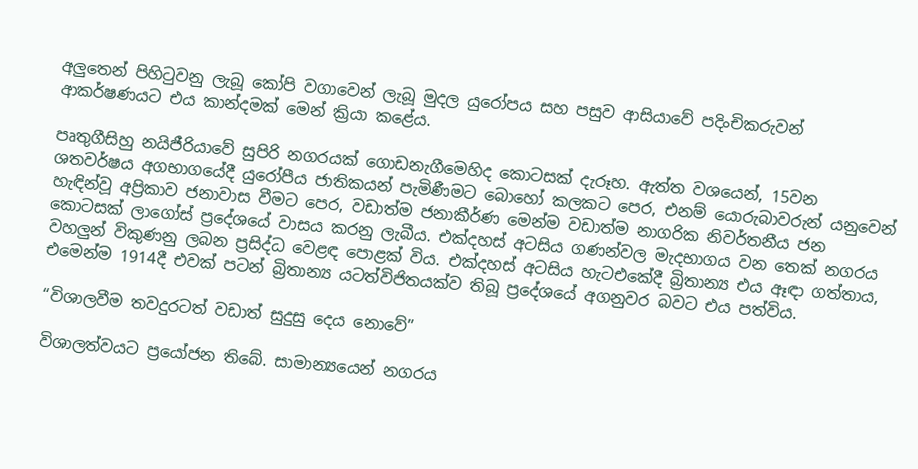අලුතෙන් පිහිටුවනු ලැබූ කෝපි වගාවෙන් ලැබූ මුදල යුරෝපය සහ පසුව ආසියාවේ පදිංචිකරුවන් ආකර්ෂණයට එය කාන්දමක් මෙන් ක්‍රියා කළේය.

පෘතුගීසිහු නයිජීරියාවේ සුපිරි නගරයක් ගොඩනැගීමෙහිද කොටසක් දැරූහ. ඇත්ත වශයෙන්, 15වන ශතවර්ෂය අගභාගයේදී යුරෝපීය ජාතිකයන් පැමිණීමට බොහෝ කලකට පෙර, එනම් යොරුබාවරුන් යනුවෙන් හැඳින්වූ අප්‍රිකාව ජනාවාස වීමට පෙර, වඩාත්ම ජනාකීර්ණ මෙන්ම වඩාත්ම නාගරික නිවර්තනීය ජන කොටසක් ලාගෝස් ප්‍රදේශයේ වාසය කරනු ලැබීය. එක්දහස් අටසිය ගණන්වල මැදභාගය වන තෙක් නගරය වහලුන් විකුණනු ලබන ප්‍රසිද්ධ වෙළඳ පොළක් විය. එක්දහස් අටසිය හැටඑකේදී බ්‍රිතාන්‍ය එය ඈඳා ගත්තාය, එමෙන්ම 1914දී එවක් පටන් බ්‍රිතාන්‍ය යටත්විජිතයක්ව තිබූ ප්‍රදේශයේ අගනුවර බවට එය පත්විය.

“විශාලවීම තවදුරටත් වඩාත් සුදුසු දෙය නොවේ”

විශාලත්වයට ප්‍රයෝජන තිබේ. සාමාන්‍යයෙන් නගරය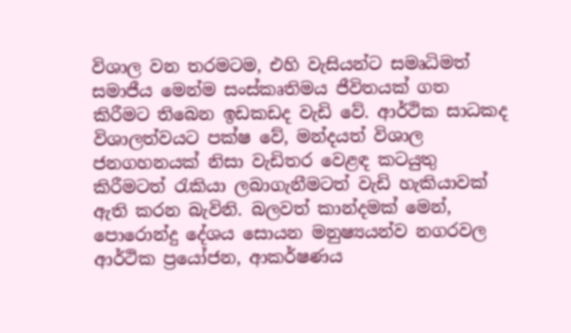විශාල වන තරමටම, එහි වැසියන්ට සමෘධිමත් සමාජීය මෙන්ම සංස්කෘතිමය ජීවිතයක් ගත කිරීමට තිබෙන ඉඩකඩද වැඩි වේ. ආර්ථික සාධකද විශාලත්වයට පක්ෂ වේ, මන්දයත් විශාල ජනගහනයක් නිසා වැඩිතර වෙළඳ කටයුතු කිරීමටත් රැකියා ලබාගැනීමටත් වැඩි හැකියාවක් ඇති කරන බැවිනි. බලවත් කාන්දමක් මෙන්, පොරොන්දු දේශය සොයන මනුෂ්‍යයන්ව නගරවල ආර්ථික ප්‍රයෝජන, ආකර්ෂණය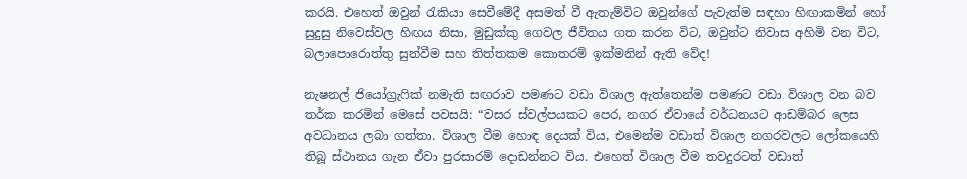කරයි. එහෙත් ඔවුන් රැකියා සෙවීමේදී අසමත් වී ඇතැම්විට ඔවුන්ගේ පැවැත්ම සඳහා හිඟාකමින් හෝ සුදුසු නිවෙස්වල හිඟය නිසා, මුඩුක්කු ගෙවල ජීවිතය ගත කරන විට, ඔවුන්ට නිවාස අහිමි වන විට, බලාපොරොත්තු සුන්වීම සහ තිත්තකම කොතරම් ඉක්මනින් ඇති වේද!

නැෂනල් ජියෝග්‍රැෆික් නමැති සඟරාව පමණට වඩා විශාල ඇත්තෙන්ම පමණට වඩා විශාල වන බව තර්ක කරමින් මෙසේ පවසයි: “වසර ස්වල්පයකට පෙර, නගර ඒවායේ වර්ධනයට ආඩම්බර ලෙස අවධානය ලබා ගත්තා. විශාල වීම හොඳ දෙයක් විය, එමෙන්ම වඩාත් විශාල නගරවලට ලෝකයෙහි තිබූ ස්ථානය ගැන ඒවා පුරසාරම් දොඩන්නට විය. එහෙත් විශාල වීම තවදුරටත් වඩාත්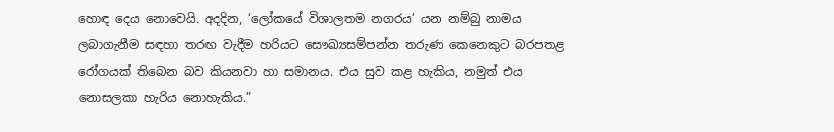හොඳ දෙය නොවෙයි. අදදින, ‘ලෝකයේ විශාලතම නගරය’ යන නම්බු නාමය ලබාගැනීම සඳහා තරඟ වැදීම හරියට සෞඛ්‍යසම්පන්න තරුණ කෙනෙකුට බරපතළ රෝගයක් තිබෙන බව කියනවා හා සමානය. එය සුව කළ හැකිය, නමුත් එය නොසලකා හැරිය නොහැකිය.”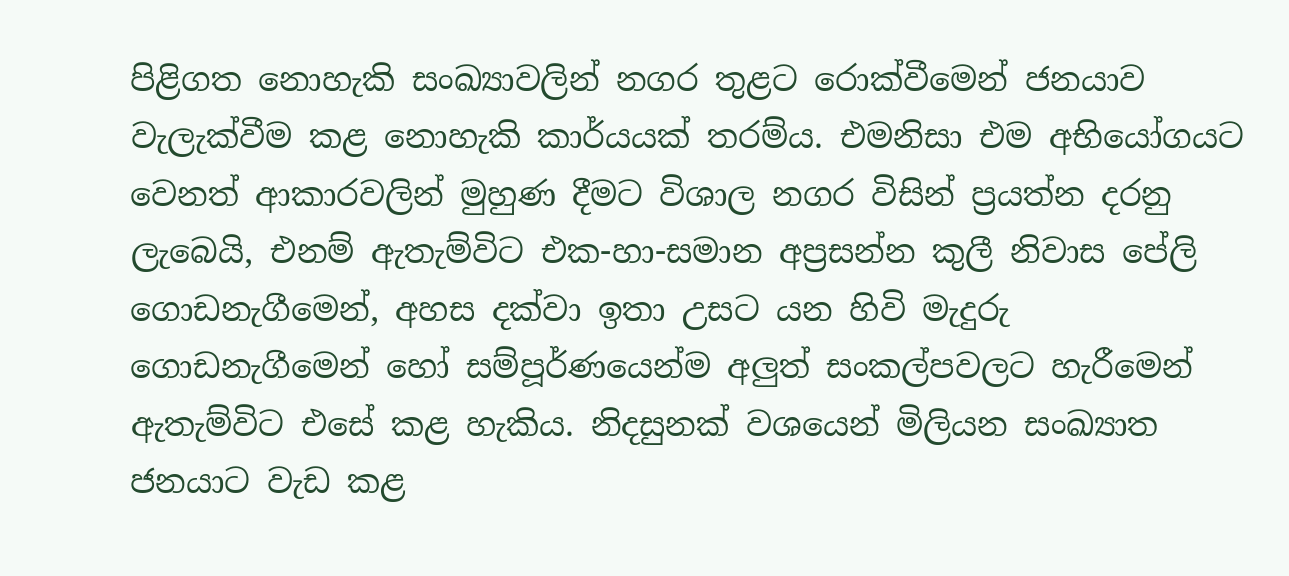පිළිගත නොහැකි සංඛ්‍යාවලින් නගර තුළට රොක්වීමෙන් ජනයාව වැලැක්වීම කළ නොහැකි කාර්යයක් තරම්ය. එමනිසා එම අභියෝගයට වෙනත් ආකාරවලින් මුහුණ දීමට විශාල නගර විසින් ප්‍රයත්න දරනු ලැබෙයි, එනම් ඇතැම්විට එක-හා-සමාන අප්‍රසන්න කුලී නිවාස පේලි ගොඩනැගීමෙන්, අහස දක්වා ඉතා උසට යන හිවි මැදුරු ගොඩනැගීමෙන් හෝ සම්පූර්ණයෙන්ම අලුත් සංකල්පවලට හැරීමෙන් ඇතැම්විට එසේ කළ හැකිය. නිදසුනක් වශයෙන් මිලියන සංඛ්‍යාත ජනයාට වැඩ කළ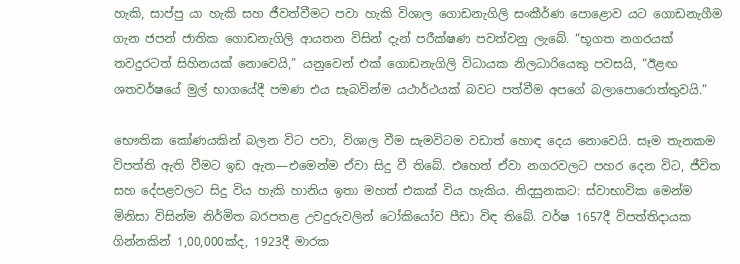හැකි, සාප්පු යා හැකි සහ ජීවත්වීමට පවා හැකි විශාල ගොඩනැගිලි සංකීර්ණ පොළොව යට ගොඩනැගීම ගැන ජපන් ජාතික ගොඩනැගිලි ආයතන විසින් දැන් පරීක්ෂණ පවත්වනු ලැබේ. “භූගත නගරයක් තවදුරටත් සිහිනයක් නොවෙයි,” යනුවෙන් එක් ගොඩනැගිලි විධායක නිලධාරියෙකු පවසයි, “ඊළඟ ශතවර්ෂයේ මුල් භාගයේදී පමණ එය සැබවින්ම යථාර්ථයක් බවට පත්වීම අපගේ බලාපොරොත්තුවයි.”

භෞතික කෝණයකින් බලන විට පවා, විශාල වීම සැමවිටම වඩාත් හොඳ දෙය නොවෙයි. සෑම තැනකම විපත්ති ඇති වීමට ඉඩ ඇත—එමෙන්ම ඒවා සිදු වී තිබේ. එහෙත් ඒවා නගරවලට පහර දෙන විට, ජීවිත සහ දේපළවලට සිදු විය හැකි හානිය ඉතා මහත් එකක් විය හැකිය. නිදසුනකට: ස්වාභාවික මෙන්ම මිනිසා විසින්ම නිර්මිත බරපතළ උවදුරුවලින් ටෝකියෝව පීඩා විඳ තිබේ. වර්ෂ 1657දී විපත්තිදායක ගින්නකින් 1,00,000ක්ද, 1923දී මාරක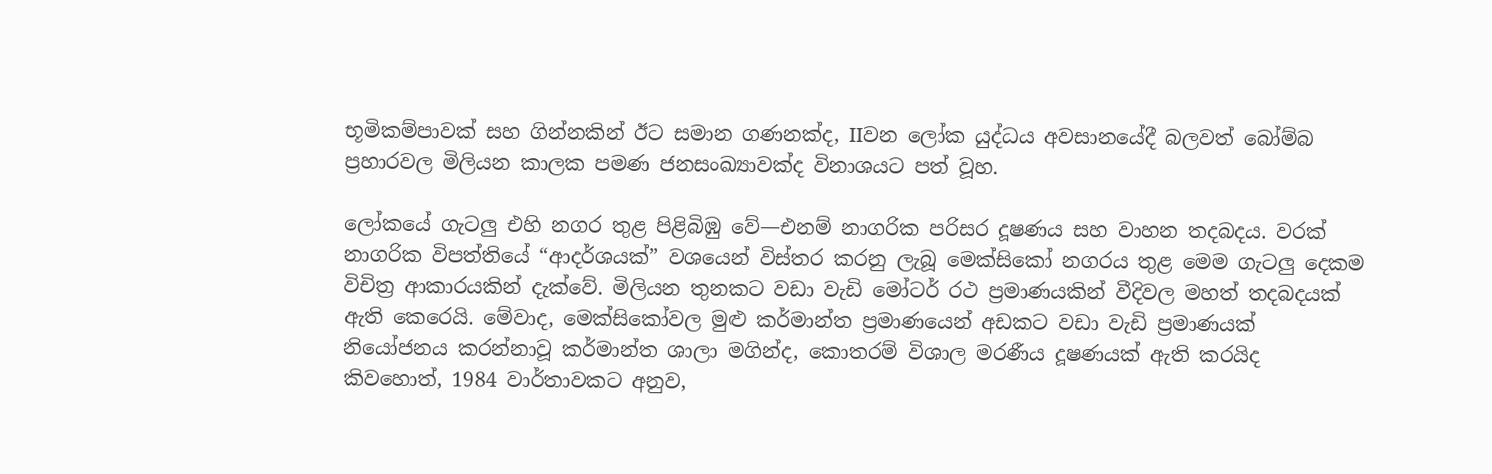භූමිකම්පාවක් සහ ගින්නකින් ඊට සමාන ගණනක්ද, IIවන ලෝක යුද්ධය අවසානයේදී බලවත් බෝම්බ ප්‍රහාරවල මිලියන කාලක පමණ ජනසංඛ්‍යාවක්ද විනාශයට පත් වූහ.

ලෝකයේ ගැටලු එහි නගර තුළ පිළිබිඹු වේ—එනම් නාගරික පරිසර දූෂණය සහ වාහන තදබදය. වරක් නාගරික විපත්තියේ “ආදර්ශයක්” වශයෙන් විස්තර කරනු ලැබූ මෙක්සිකෝ නගරය තුළ මෙම ගැටලු දෙකම විචිත්‍ර ආකාරයකින් දැක්වේ. මිලියන තුනකට වඩා වැඩි මෝටර් රථ ප්‍රමාණයකින් වීදිවල මහත් තදබදයක් ඇති කෙරෙයි. මේවාද, මෙක්සිකෝවල මුළු කර්මාන්ත ප්‍රමාණයෙන් අඩකට වඩා වැඩි ප්‍රමාණයක් නියෝජනය කරන්නාවූ කර්මාන්ත ශාලා මගින්ද, කොතරම් විශාල මරණීය දූෂණයක් ඇති කරයිද කිවහොත්, 1984 වාර්තාවකට අනුව,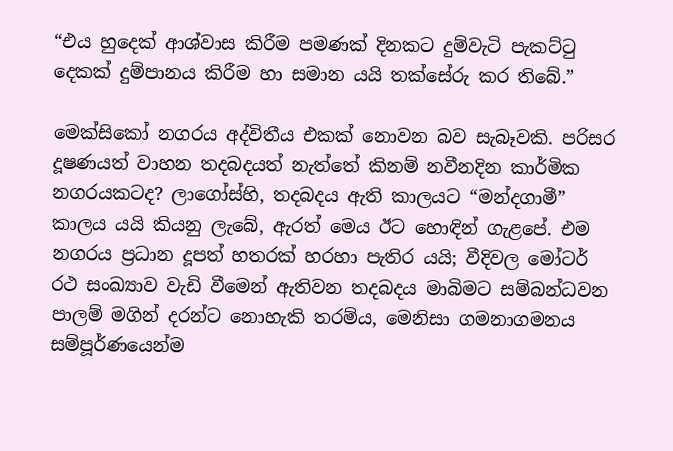“එය හුදෙක් ආශ්වාස කිරීම පමණක් දිනකට දුම්වැටි පැකට්ටු දෙකක් දුම්පානය කිරීම හා සමාන යයි තක්සේරු කර තිබේ.”

මෙක්සිකෝ නගරය අද්විතීය එකක් නොවන බව සැබෑවකි. පරිසර දූෂණයත් වාහන තදබදයත් නැත්තේ කිනම් නවීනදින කාර්මික නගරයකටද? ලාගෝස්හි, තදබදය ඇති කාලයට “මන්දගාමී” කාලය යයි කියනු ලැබේ, ඇරත් මෙය ඊට හොඳින් ගැළපේ. එම නගරය ප්‍රධාන දූපත් හතරක් හරහා පැතිර යයි; වීදිවල මෝටර් රථ සංඛ්‍යාව වැඩි වීමෙන් ඇතිවන තදබදය මාබිමට සම්බන්ධවන පාලම් මගින් දරන්ට නොහැකි තරම්ය, මෙනිසා ගමනාගමනය සම්පූර්ණයෙන්ම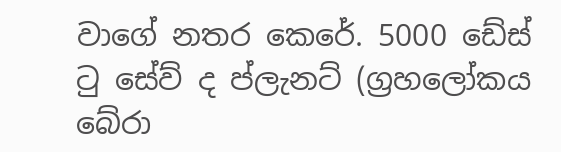වාගේ නතර කෙරේ. 5000 ඩේස් ටු සේව් ද ප්ලැනට් (ග්‍රහලෝකය බේරා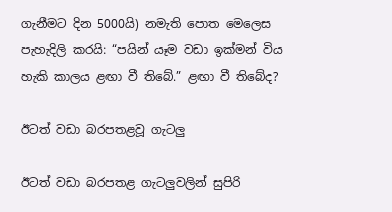ගැනීමට දින 5000යි) නමැති පොත මෙලෙස පැහැදිලි කරයි: “පයින් යෑම වඩා ඉක්මන් විය හැකි කාලය ළඟා වී තිබේ.” ළඟා වී තිබේද?

ඊටත් වඩා බරපතළවූ ගැටලු

ඊටත් වඩා බරපතළ ගැටලුවලින් සුපිරි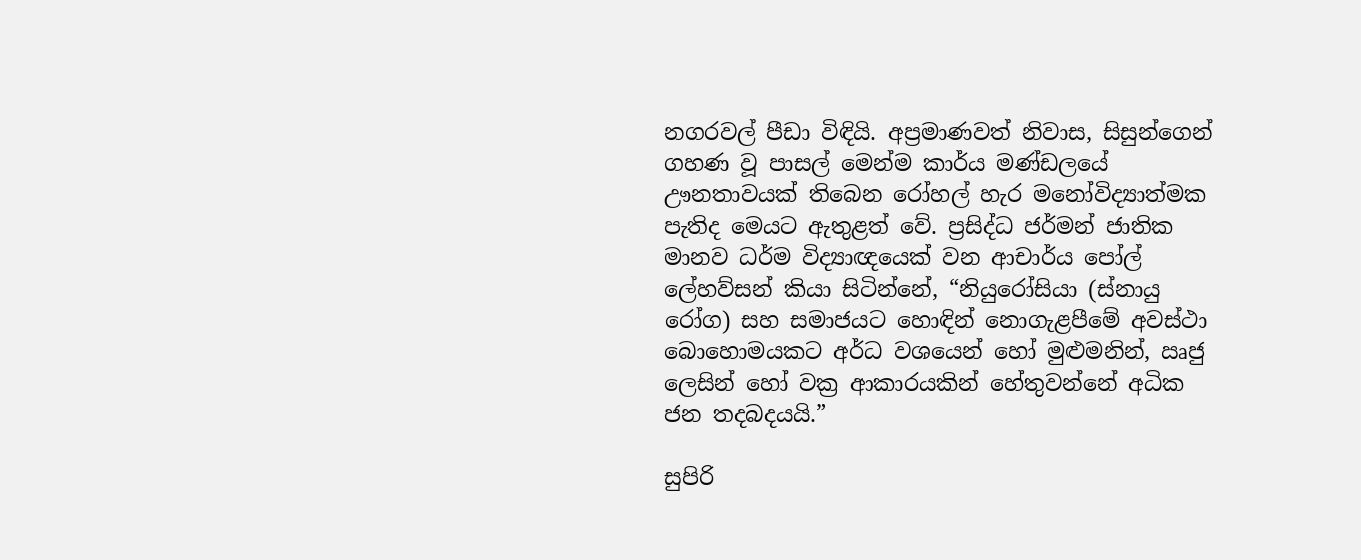නගරවල් පීඩා විඳියි. අප්‍රමාණවත් නිවාස, සිසුන්ගෙන් ගහණ වූ පාසල් මෙන්ම කාර්ය මණ්ඩලයේ ඌනතාවයක් තිබෙන රෝහල් හැර මනෝවිද්‍යාත්මක පැතිද මෙයට ඇතුළත් වේ. ප්‍රසිද්ධ ජර්මන් ජාතික මානව ධර්ම විද්‍යාඥයෙක් වන ආචාර්ය පෝල් ලේහව්සන් කියා සිටින්නේ, “නියුරෝසියා (ස්නායු රෝග) සහ සමාජයට හොඳින් නොගැළපීමේ අවස්ථා බොහොමයකට අර්ධ වශයෙන් හෝ මුළුමනින්, ඍජු ලෙසින් හෝ වක්‍ර ආකාරයකින් හේතුවන්නේ අධික ජන තදබදයයි.”

සුපිරි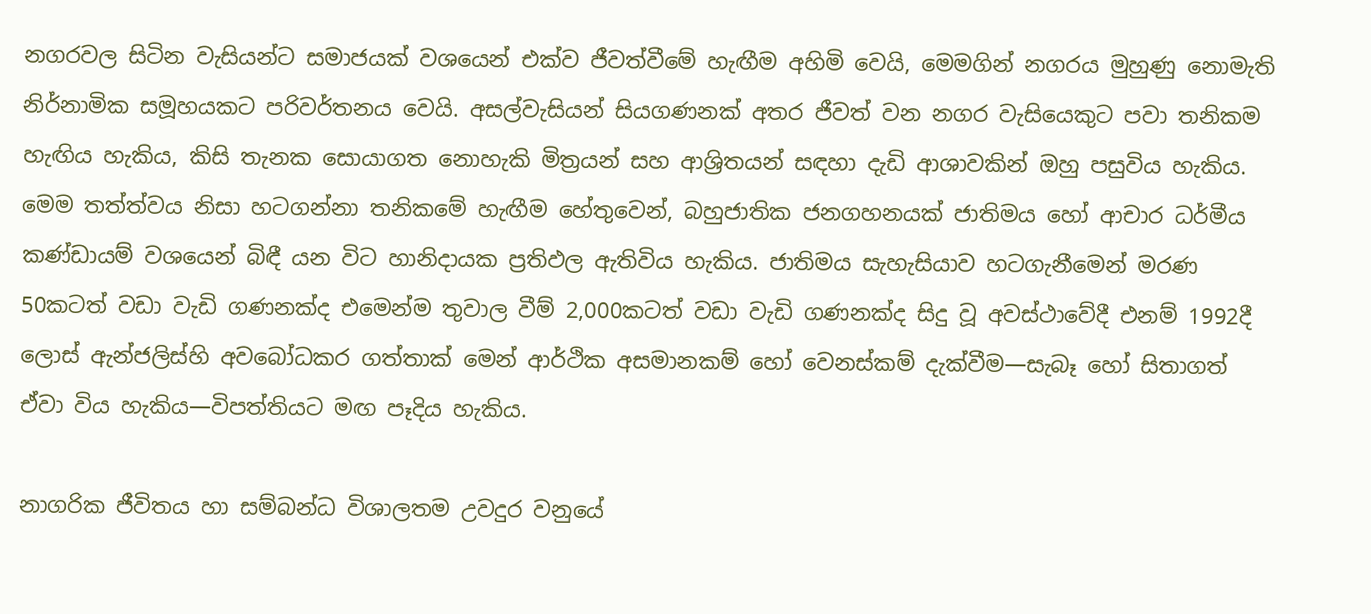නගරවල සිටින වැසියන්ට සමාජයක් වශයෙන් එක්ව ජීවත්වීමේ හැඟීම අහිමි වෙයි, මෙමගින් නගරය මුහුණු නොමැති නිර්නාමික සමූහයකට පරිවර්තනය වෙයි. අසල්වැසියන් සියගණනක් අතර ජීවත් වන නගර වැසියෙකුට පවා තනිකම හැඟිය හැකිය, කිසි තැනක සොයාගත නොහැකි මිත්‍රයන් සහ ආශ්‍රිතයන් සඳහා දැඩි ආශාවකින් ඔහු පසුවිය හැකිය. මෙම තත්ත්වය නිසා හටගන්නා තනිකමේ හැඟීම හේතුවෙන්, බහුජාතික ජනගහනයක් ජාතිමය හෝ ආචාර ධර්මීය කණ්ඩායම් වශයෙන් බිඳී යන විට හානිදායක ප්‍රතිඵල ඇතිවිය හැකිය. ජාතිමය සැහැසියාව හටගැනීමෙන් මරණ 50කටත් වඩා වැඩි ගණනක්ද එමෙන්ම තුවාල වීම් 2,000කටත් වඩා වැඩි ගණනක්ද සිදු වූ අවස්ථාවේදී එනම් 1992දී ලොස් ඇන්ජලිස්හි අවබෝධකර ගත්තාක් මෙන් ආර්ථික අසමානකම් හෝ වෙනස්කම් දැක්වීම—සැබෑ හෝ සිතාගත් ඒවා විය හැකිය—විපත්තියට මඟ පෑදිය හැකිය.

නාගරික ජීවිතය හා සම්බන්ධ විශාලතම උවදුර වනුයේ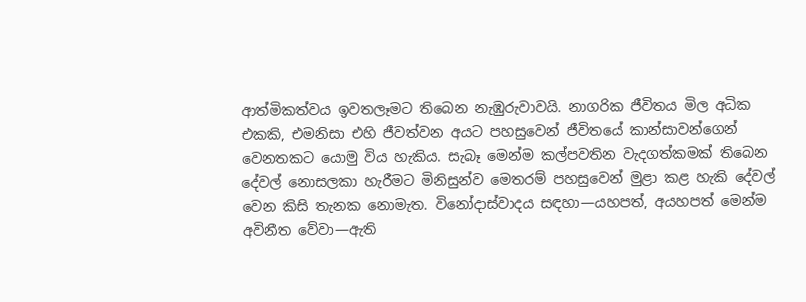ආත්මිකත්වය ඉවතලෑමට තිබෙන නැඹුරුවාවයි. නාගරික ජීවිතය මිල අධික එකකි, එමනිසා එහි ජීවත්වන අයට පහසුවෙන් ජීවිතයේ කාන්සාවන්ගෙන් වෙනතකට යොමු විය හැකිය. සැබෑ මෙන්ම කල්පවතින වැදගත්කමක් තිබෙන දේවල් නොසලකා හැරීමට මිනිසුන්ව මෙතරම් පහසුවෙන් මුළා කළ හැකි දේවල් වෙන කිසි තැනක නොමැත. විනෝදාස්වාදය සඳහා—යහපත්, අයහපත් මෙන්ම අවිනීත වේවා—ඇති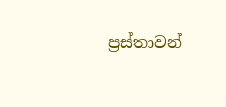ප්‍රස්තාවන්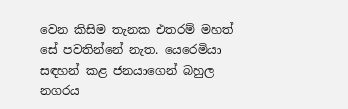වෙන කිසිම තැනක එතරම් මහත් සේ පවතින්නේ නැත. යෙරෙමියා සඳහන් කළ ජනයාගෙන් බහුල නගරය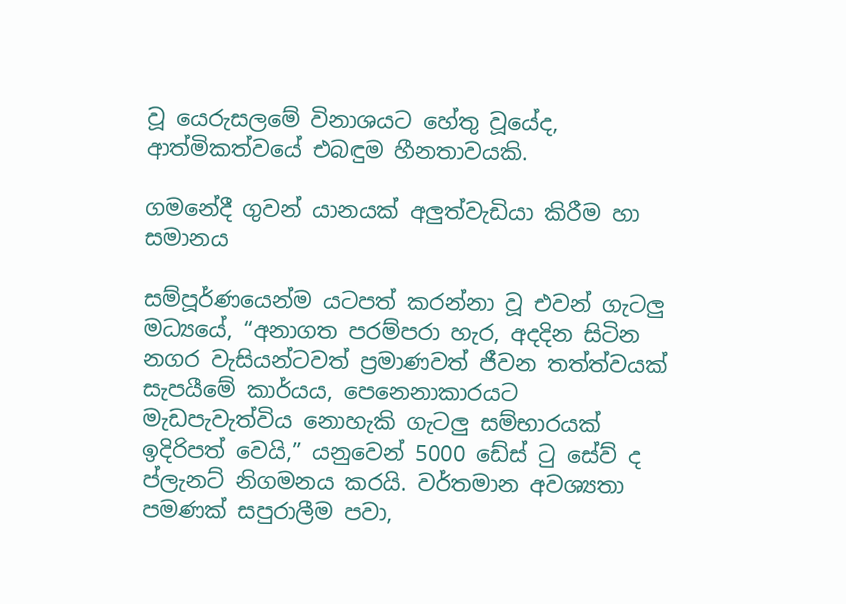වූ යෙරුසලමේ විනාශයට හේතු වූයේද, ආත්මිකත්වයේ එබඳුම හීනතාවයකි.

ගමනේදී ගුවන් යානයක් අලුත්වැඩියා කිරීම හා සමානය

සම්පූර්ණයෙන්ම යටපත් කරන්නා වූ එවන් ගැටලු මධ්‍යයේ, “අනාගත පරම්පරා හැර, අදදින සිටින නගර වැසියන්ටවත් ප්‍රමාණවත් ජීවන තත්ත්වයක් සැපයීමේ කාර්යය, පෙනෙනාකාරයට මැඩපැවැත්විය නොහැකි ගැටලු සම්භාරයක් ඉදිරිපත් වෙයි,” යනුවෙන් 5000 ඩේස් ටු සේව් ද ප්ලැනට් නිගමනය කරයි. වර්තමාන අවශ්‍යතා පමණක් සපුරාලීම පවා,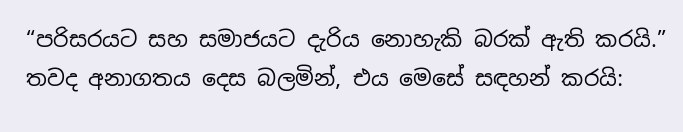“පරිසරයට සහ සමාජයට දැරිය නොහැකි බරක් ඇති කරයි.” තවද අනාගතය දෙස බලමින්, එය මෙසේ සඳහන් කරයි: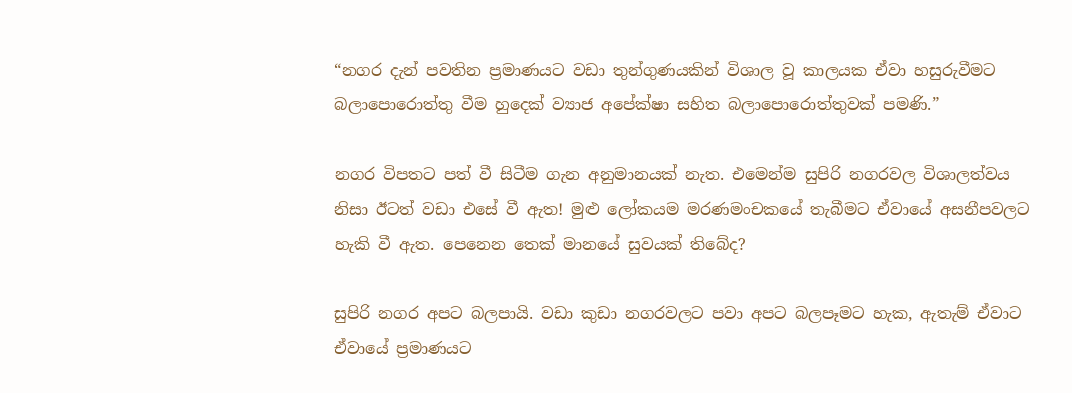“නගර දැන් පවතින ප්‍රමාණයට වඩා තුන්ගුණයකින් විශාල වූ කාලයක ඒවා හසුරුවීමට බලාපොරොත්තු වීම හුදෙක් ව්‍යාජ අපේක්ෂා සහිත බලාපොරොත්තුවක් පමණි.”

නගර විපතට පත් වී සිටීම ගැන අනුමානයක් නැත. එමෙන්ම සුපිරි නගරවල විශාලත්වය නිසා ඊටත් වඩා එසේ වී ඇත! මුළු ලෝකයම මරණමංචකයේ තැබීමට ඒවායේ අසනීපවලට හැකි වී ඇත. පෙනෙන තෙක් මානයේ සුවයක් තිබේද?

සුපිරි නගර අපට බලපායි. වඩා කුඩා නගරවලට පවා අපට බලපෑමට හැක, ඇතැම් ඒවාට ඒවායේ ප්‍රමාණයට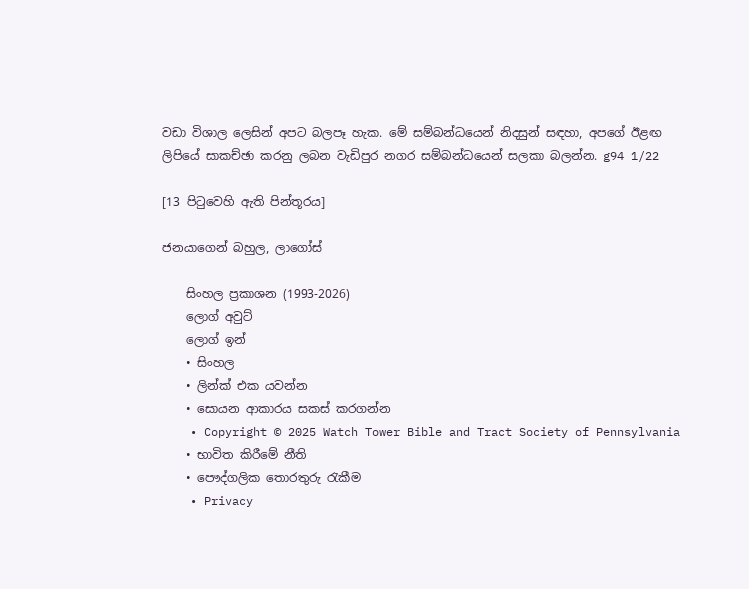වඩා විශාල ලෙසින් අපට බලපෑ හැක. මේ සම්බන්ධයෙන් නිදසුන් සඳහා, අපගේ ඊළඟ ලිපියේ සාකච්ඡා කරනු ලබන වැඩිපුර නගර සම්බන්ධයෙන් සලකා බලන්න. g94 1/22

[13 පිටුවෙහි ඇති පින්තූරය]

ජනයාගෙන් බහුල, ලාගෝස්

    සිංහල ප්‍රකාශන (1993-2026)
    ලොග් අවුට්
    ලොග් ඉන්
    • සිංහල
    • ලින්ක් එක යවන්න
    • සොයන ආකාරය සකස් කරගන්න
    • Copyright © 2025 Watch Tower Bible and Tract Society of Pennsylvania
    • භාවිත කිරීමේ නීති
    • පෞද්ගලික තොරතුරු රැකීම
    • Privacy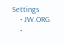Settings
    • JW.ORG
    •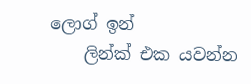ලොග් ඉන්
    ලින්ක් එක යවන්න